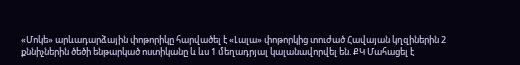«Մոկե» արևադարձային փոթորիկը հարվածել է «Լալա» փոթորկից տուժած Հավայան կղզիներին 2 քննիչներին ծեծի ենթարկած ոստիկանը և ևս 1 մեղադրյալ կալանավորվել են. ՔԿ Մահացել է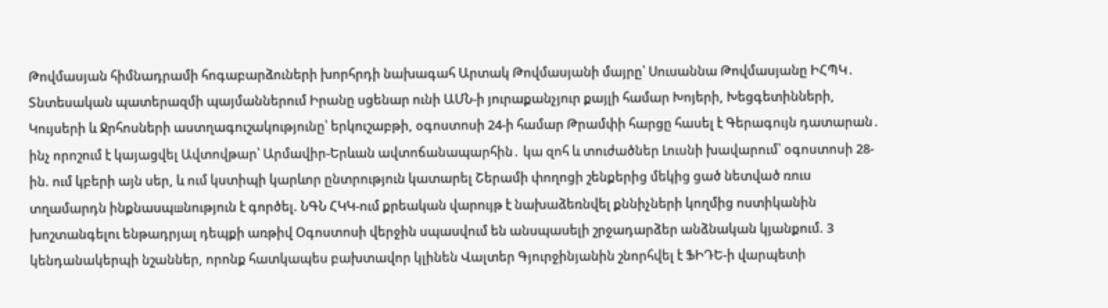Թովմասյան հիմնադրամի հոգաբարձուների խորհրդի նախագահ Արտակ Թովմասյանի մայրը՝ Սուսաննա Թովմասյանը ԻՀՊԿ․ Տնտեսական պատերազմի պայմաններում Իրանը սցենար ունի ԱՄՆ-ի յուրաքանչյուր քայլի համար Խոյերի, Խեցգետինների, Կույսերի և Ջրհոսների աստղագուշակությունը՝ երկուշաբթի, օգոստոսի 24-ի համար Թրամփի հարցը հասել է Գերագույն դատարան․ ինչ որոշում է կայացվել Ավտովթար՝ Արմավիր-Երևան ավտոճանապարհին․ կա զոհ և տուժածներ Լուսնի խավարում՝ օգոստոսի 28-ին. ում կբերի այն սեր, և ում կստիպի կարևոր ընտրություն կատարել Շերամի փողոցի շենքերից մեկից ցած նետված ռուս տղամարդն ինքնասպшնություն է գործել. ՆԳՆ ՀԿԿ-ում քրեական վարույթ է նախաձեռնվել քննիչների կողմից ոստիկանին խոշտանգելու ենթադրյալ դեպքի առթիվ Օգոստոսի վերջին սպասվում են անսպասելի շրջադարձեր անձնական կյանքում. 3 կենդանակերպի նշաններ, որոնք հատկապես բախտավոր կլինեն Վալտեր Գյուրջինյանին շնորհվել է ՖԻԴԵ-ի վարպետի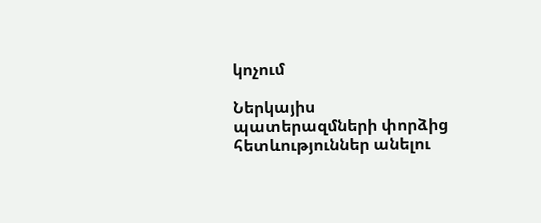կոչում

Ներկայիս պատերազմների փորձից հետևություններ անելու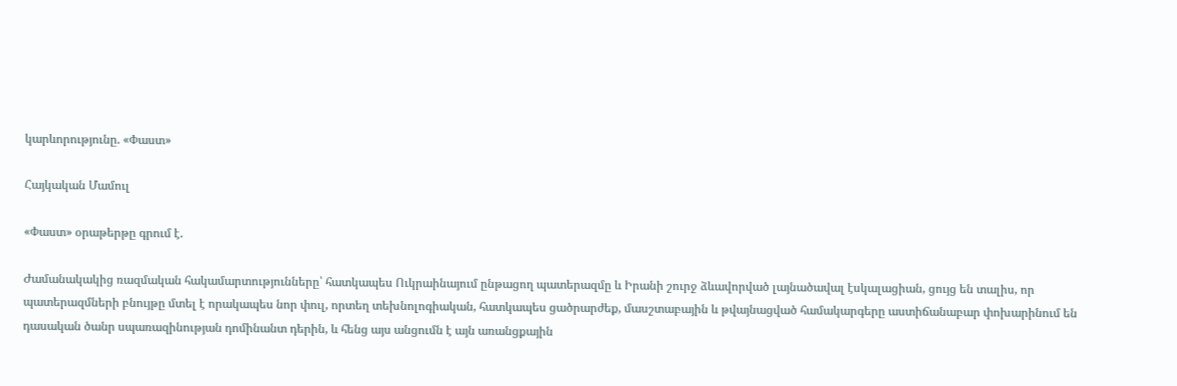կարևորությունը. «Փաստ»

Հայկական Մամուլ

«Փաստ» օրաթերթը գրում է.

Ժամանակակից ռազմական հակամարտությունները՝ հատկապես Ուկրաինայում ընթացող պատերազմը և Իրանի շուրջ ձևավորված լայնածավալ էսկալացիան, ցույց են տալիս, որ պատերազմների բնույթը մտել է որակապես նոր փուլ, որտեղ տեխնոլոգիական, հատկապես ցածրարժեք, մասշտաբային և թվայնացված համակարգերը աստիճանաբար փոխարինում են դասական ծանր սպառազինության դոմինանտ դերին, և հենց այս անցումն է այն առանցքային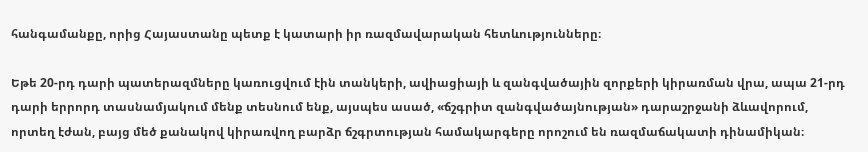հանգամանքը, որից Հայաստանը պետք է կատարի իր ռազմավարական հետևությունները։

Եթե 20-րդ դարի պատերազմները կառուցվում էին տանկերի, ավիացիայի և զանգվածային զորքերի կիրառման վրա, ապա 21-րդ դարի երրորդ տասնամյակում մենք տեսնում ենք, այսպես ասած, «ճշգրիտ զանգվածայնության» դարաշրջանի ձևավորում, որտեղ էժան, բայց մեծ քանակով կիրառվող բարձր ճշգրտության համակարգերը որոշում են ռազմաճակատի դինամիկան։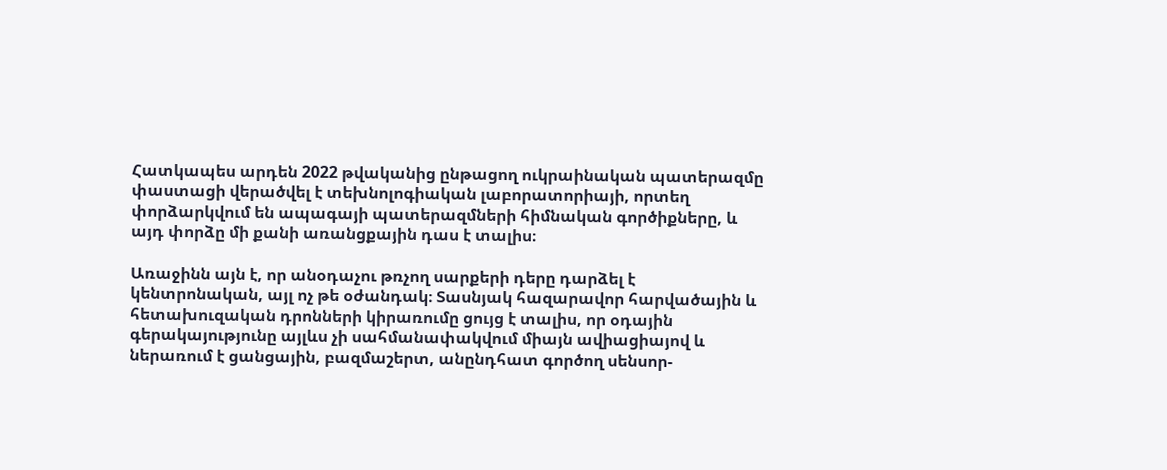Հատկապես արդեն 2022 թվականից ընթացող ուկրաինական պատերազմը փաստացի վերածվել է տեխնոլոգիական լաբորատորիայի, որտեղ փորձարկվում են ապագայի պատերազմների հիմնական գործիքները, և այդ փորձը մի քանի առանցքային դաս է տալիս։

Առաջինն այն է, որ անօդաչու թռչող սարքերի դերը դարձել է կենտրոնական, այլ ոչ թե օժանդակ։ Տասնյակ հազարավոր հարվածային և հետախուզական դրոնների կիրառումը ցույց է տալիս, որ օդային գերակայությունը այլևս չի սահմանափակվում միայն ավիացիայով և ներառում է ցանցային, բազմաշերտ, անընդհատ գործող սենսոր-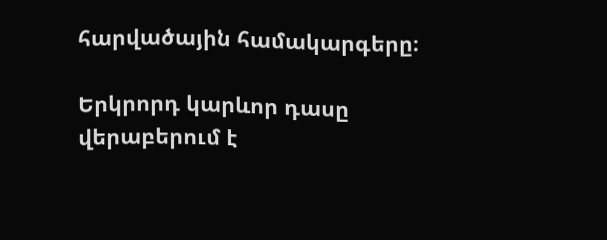հարվածային համակարգերը։

Երկրորդ կարևոր դասը վերաբերում է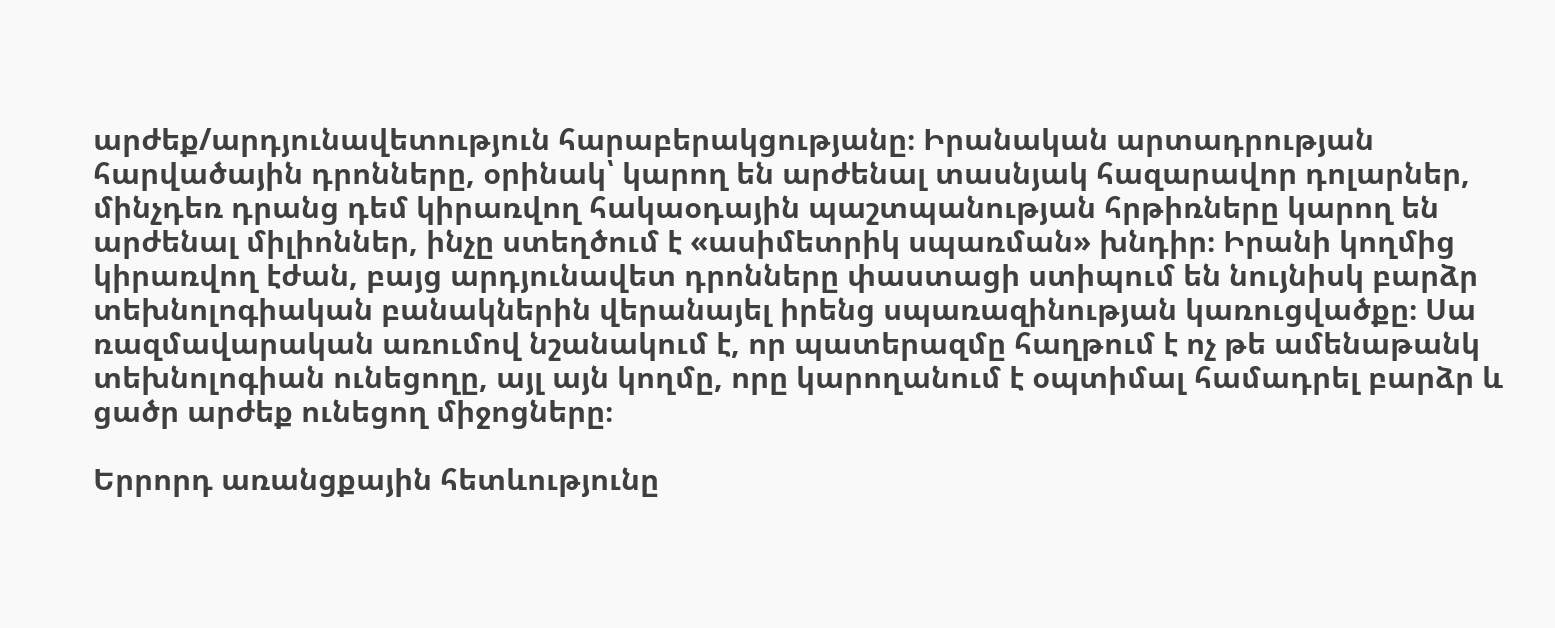արժեք/արդյունավետություն հարաբերակցությանը։ Իրանական արտադրության հարվածային դրոնները, օրինակ՝ կարող են արժենալ տասնյակ հազարավոր դոլարներ, մինչդեռ դրանց դեմ կիրառվող հակաօդային պաշտպանության հրթիռները կարող են արժենալ միլիոններ, ինչը ստեղծում է «ասիմետրիկ սպառման» խնդիր։ Իրանի կողմից կիրառվող էժան, բայց արդյունավետ դրոնները փաստացի ստիպում են նույնիսկ բարձր տեխնոլոգիական բանակներին վերանայել իրենց սպառազինության կառուցվածքը։ Սա ռազմավարական առումով նշանակում է, որ պատերազմը հաղթում է ոչ թե ամենաթանկ տեխնոլոգիան ունեցողը, այլ այն կողմը, որը կարողանում է օպտիմալ համադրել բարձր և ցածր արժեք ունեցող միջոցները։

Երրորդ առանցքային հետևությունը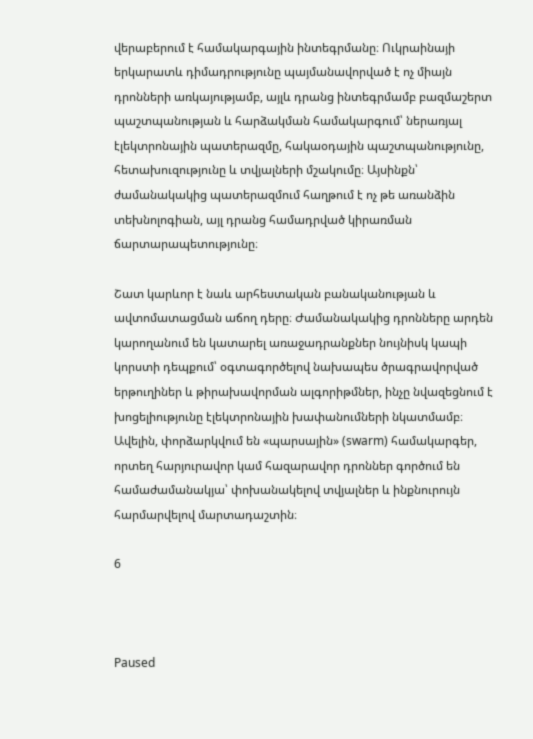վերաբերում է համակարգային ինտեգրմանը։ Ուկրաինայի երկարատև դիմադրությունը պայմանավորված է ոչ միայն դրոնների առկայությամբ, այլև դրանց ինտեգրմամբ բազմաշերտ պաշտպանության և հարձակման համակարգում՝ ներառյալ էլեկտրոնային պատերազմը, հակաօդային պաշտպանությունը, հետախուզությունը և տվյալների մշակումը։ Այսինքն՝ ժամանակակից պատերազմում հաղթում է ոչ թե առանձին տեխնոլոգիան, այլ դրանց համադրված կիրառման ճարտարապետությունը։

Շատ կարևոր է նաև արհեստական բանականության և ավտոմատացման աճող դերը։ Ժամանակակից դրոնները արդեն կարողանում են կատարել առաջադրանքներ նույնիսկ կապի կորստի դեպքում՝ օգտագործելով նախապես ծրագրավորված երթուղիներ և թիրախավորման ալգորիթմներ, ինչը նվազեցնում է խոցելիությունը էլեկտրոնային խափանումների նկատմամբ։ Ավելին, փորձարկվում են «պարսային» (swarm) համակարգեր, որտեղ հարյուրավոր կամ հազարավոր դրոններ գործում են համաժամանակյա՝ փոխանակելով տվյալներ և ինքնուրույն հարմարվելով մարտադաշտին։

6



Paused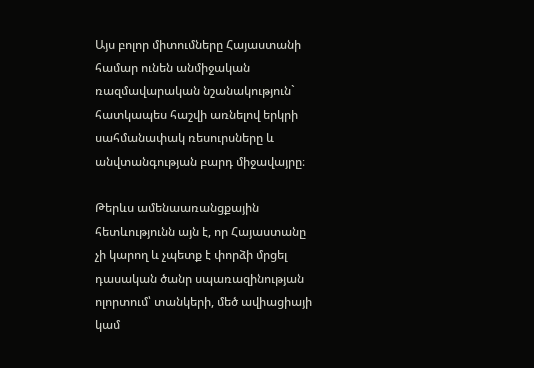Այս բոլոր միտումները Հայաստանի համար ունեն անմիջական ռազմավարական նշանակություն` հատկապես հաշվի առնելով երկրի սահմանափակ ռեսուրսները և անվտանգության բարդ միջավայրը։

Թերևս ամենաառանցքային հետևությունն այն է, որ Հայաստանը չի կարող և չպետք է փորձի մրցել դասական ծանր սպառազինության ոլորտում՝ տանկերի, մեծ ավիացիայի կամ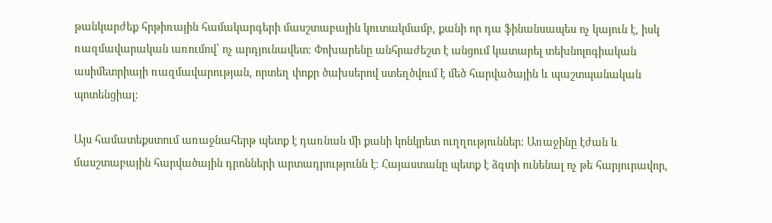թանկարժեք հրթիռային համակարգերի մասշտաբային կուտակմամբ, քանի որ դա ֆինանսապես ոչ կայուն է, իսկ ռազմավարական առումով՝ ոչ արդյունավետ։ Փոխարենը անհրաժեշտ է անցում կատարել տեխնոլոգիական ասիմետրիայի ռազմավարության, որտեղ փոքր ծախսերով ստեղծվում է մեծ հարվածային և պաշտպանական պոտենցիալ։

Այս համատեքստում առաջնահերթ պետք է դառնան մի քանի կոնկրետ ուղղություններ։ Առաջինը էժան և մասշտաբային հարվածային դրոնների արտադրությունն է։ Հայաստանը պետք է ձգտի ունենալ ոչ թե հարյուրավոր,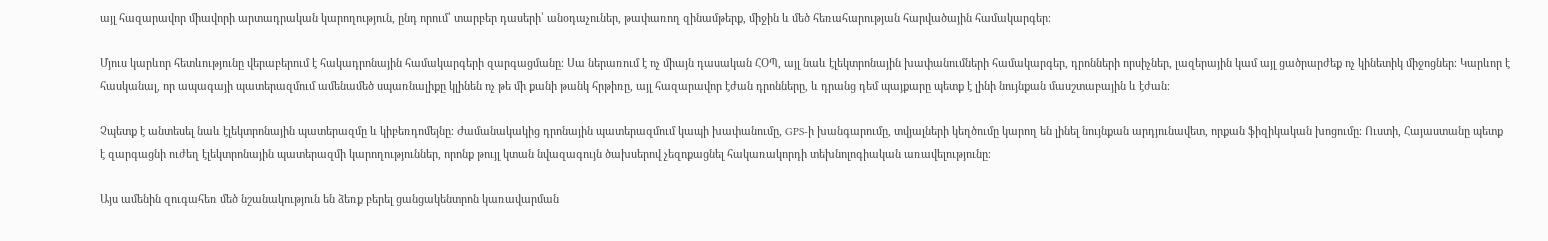այլ հազարավոր միավորի արտադրական կարողություն, ընդ որում՝ տարբեր դասերի՝ անօդաչուներ, թափառող զինամթերք, միջին և մեծ հեռահարության հարվածային համակարգեր։

Մյուս կարևոր հետևությունը վերաբերում է հակադրոնային համակարգերի զարգացմանը։ Սա ներառում է ոչ միայն դասական ՀՕՊ, այլ նաև էլեկտրոնային խափանումների համակարգեր, դրոնների որսիչներ, լազերային կամ այլ ցածրարժեք ոչ կինետիկ միջոցներ։ Կարևոր է հասկանալ, որ ապագայի պատերազմում ամենամեծ սպառնալիքը կլինեն ոչ թե մի քանի թանկ հրթիռը, այլ հազարավոր էժան դրոնները, և դրանց դեմ պայքարը պետք է լինի նույնքան մասշտաբային և էժան։

Չպետք է անտեսել նաև էլեկտրոնային պատերազմը և կիբեռդոմեյնը։ Ժամանակակից դրոնային պատերազմում կապի խափանումը, GPS-ի խանգարումը, տվյալների կեղծումը կարող են լինել նույնքան արդյունավետ, որքան ֆիզիկական խոցումը։ Ուստի, Հայաստանը պետք է զարգացնի ուժեղ էլեկտրոնային պատերազմի կարողություններ, որոնք թույլ կտան նվազագույն ծախսերով չեզոքացնել հակառակորդի տեխնոլոգիական առավելությունը։

Այս ամենին զուգահեռ մեծ նշանակություն են ձեռք բերել ցանցակենտրոն կառավարման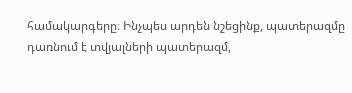համակարգերը։ Ինչպես արդեն նշեցինք, պատերազմը դառնում է տվյալների պատերազմ,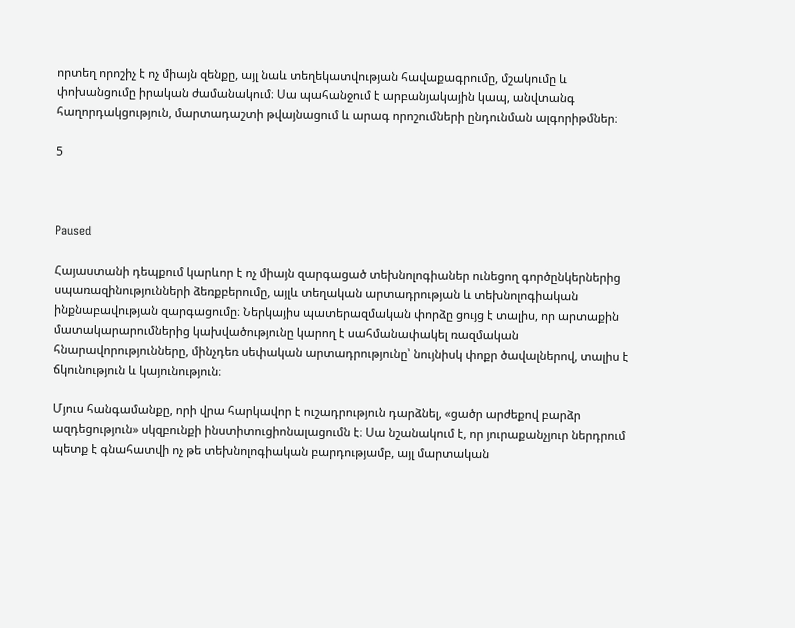որտեղ որոշիչ է ոչ միայն զենքը, այլ նաև տեղեկատվության հավաքագրումը, մշակումը և փոխանցումը իրական ժամանակում։ Սա պահանջում է արբանյակային կապ, անվտանգ հաղորդակցություն, մարտադաշտի թվայնացում և արագ որոշումների ընդունման ալգորիթմներ։

5



Paused

Հայաստանի դեպքում կարևոր է ոչ միայն զարգացած տեխնոլոգիաներ ունեցող գործընկերներից սպառազինությունների ձեռքբերումը, այլև տեղական արտադրության և տեխնոլոգիական ինքնաբավության զարգացումը։ Ներկայիս պատերազմական փորձը ցույց է տալիս, որ արտաքին մատակարարումներից կախվածությունը կարող է սահմանափակել ռազմական հնարավորությունները, մինչդեռ սեփական արտադրությունը՝ նույնիսկ փոքր ծավալներով, տալիս է ճկունություն և կայունություն։

Մյուս հանգամանքը, որի վրա հարկավոր է ուշադրություն դարձնել, «ցածր արժեքով բարձր ազդեցություն» սկզբունքի ինստիտուցիոնալացումն է։ Սա նշանակում է, որ յուրաքանչյուր ներդրում պետք է գնահատվի ոչ թե տեխնոլոգիական բարդությամբ, այլ մարտական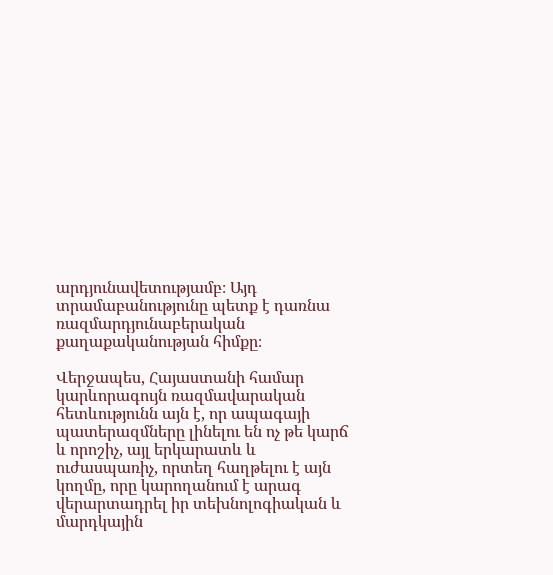արդյունավետությամբ։ Այդ տրամաբանությունը պետք է դառնա ռազմարդյունաբերական քաղաքականության հիմքը։

Վերջապես, Հայաստանի համար կարևորագույն ռազմավարական հետևությունն այն է, որ ապագայի պատերազմները լինելու են ոչ թե կարճ և որոշիչ, այլ երկարատև և ուժասպառիչ, որտեղ հաղթելու է այն կողմը, որը կարողանում է արագ վերարտադրել իր տեխնոլոգիական և մարդկային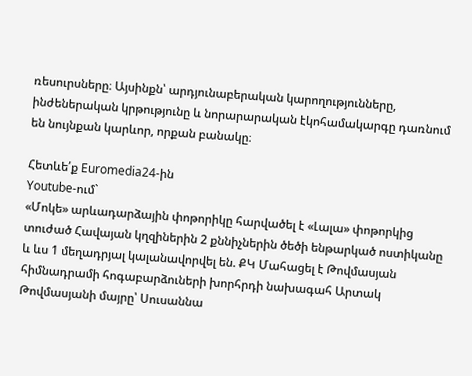ռեսուրսները։ Այսինքն՝ արդյունաբերական կարողությունները, ինժեներական կրթությունը և նորարարական էկոհամակարգը դառնում են նույնքան կարևոր, որքան բանակը։

Հետևե՛ք Euromedia24-ին
Youtube-ում`
«Մոկե» արևադարձային փոթորիկը հարվածել է «Լալա» փոթորկից տուժած Հավայան կղզիներին 2 քննիչներին ծեծի ենթարկած ոստիկանը և ևս 1 մեղադրյալ կալանավորվել են. ՔԿ Մահացել է Թովմասյան հիմնադրամի հոգաբարձուների խորհրդի նախագահ Արտակ Թովմասյանի մայրը՝ Սուսաննա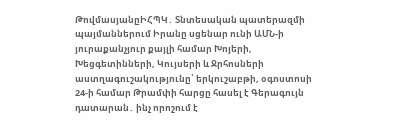ԹովմասյանըԻՀՊԿ․ Տնտեսական պատերազմի պայմաններում Իրանը սցենար ունի ԱՄՆ-ի յուրաքանչյուր քայլի համար Խոյերի, Խեցգետինների, Կույսերի և Ջրհոսների աստղագուշակությունը՝ երկուշաբթի, օգոստոսի 24-ի համար Թրամփի հարցը հասել է Գերագույն դատարան․ ինչ որոշում է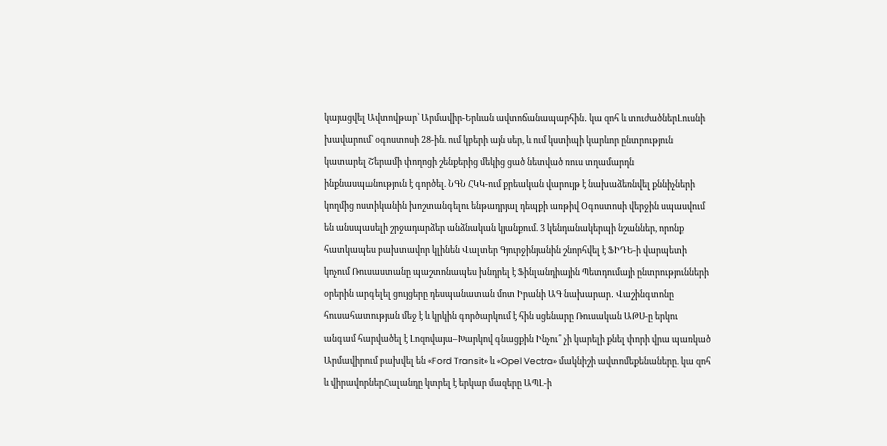կայացվել Ավտովթար՝ Արմավիր-Երևան ավտոճանապարհին․ կա զոհ և տուժածներԼուսնի խավարում՝ օգոստոսի 28-ին. ում կբերի այն սեր, և ում կստիպի կարևոր ընտրություն կատարել Շերամի փողոցի շենքերից մեկից ցած նետված ռուս տղամարդն ինքնասպшնություն է գործել. ՆԳՆ ՀԿԿ-ում քրեական վարույթ է նախաձեռնվել քննիչների կողմից ոստիկանին խոշտանգելու ենթադրյալ դեպքի առթիվ Օգոստոսի վերջին սպասվում են անսպասելի շրջադարձեր անձնական կյանքում. 3 կենդանակերպի նշաններ, որոնք հատկապես բախտավոր կլինեն Վալտեր Գյուրջինյանին շնորհվել է ՖԻԴԵ-ի վարպետի կոչում Ռուսաստանը պաշտոնապես խնդրել է Ֆինլանդիային Պետդումայի ընտրությունների օրերին արգելել ցույցերը դեսպանատան մոտ Իրանի ԱԳ նախարար․ Վաշինգտոնը հուսահատության մեջ է և կրկին գործարկում է հին սցենարը Ռուսական ԱԹՍ-ը երկու անգամ հարվածել է Լոզովայա–Խարկով գնացքին Ինչու՞ չի կարելի քնել փորի վրա պառկած Արմավիրում բախվել են «Ford Transit» և «Opel Vectra» մակնիշի ավտոմեքենաները. կա զոհ և վիրավորներՀալանդը կտրել է երկար մազերը ԱՊԼ-ի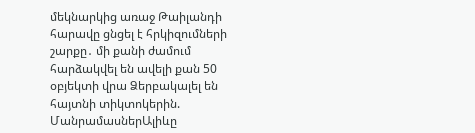մեկնարկից առաջ Թաիլանդի հարավը ցնցել է հրկիզումների շարքը․ մի քանի ժամում հարձակվել են ավելի քան 50 օբյեկտի վրա Ձերբակալել են հայտնի տիկտոկերին. ՄանրամասներԱլիևը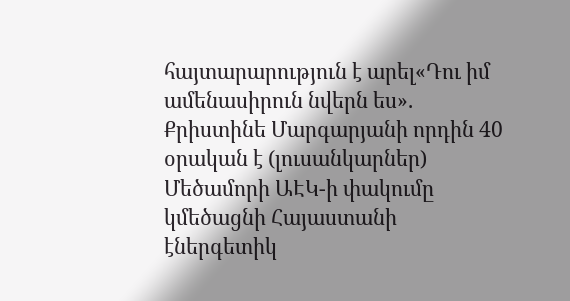հայտարարություն է արել«Դու իմ ամենասիրուն նվերն ես». Քրիստինե Մարգարյանի որդին 40 օրական է (լուսանկարներ) Մեծամորի ԱԷԿ-ի փակումը կմեծացնի Հայաստանի էներգետիկ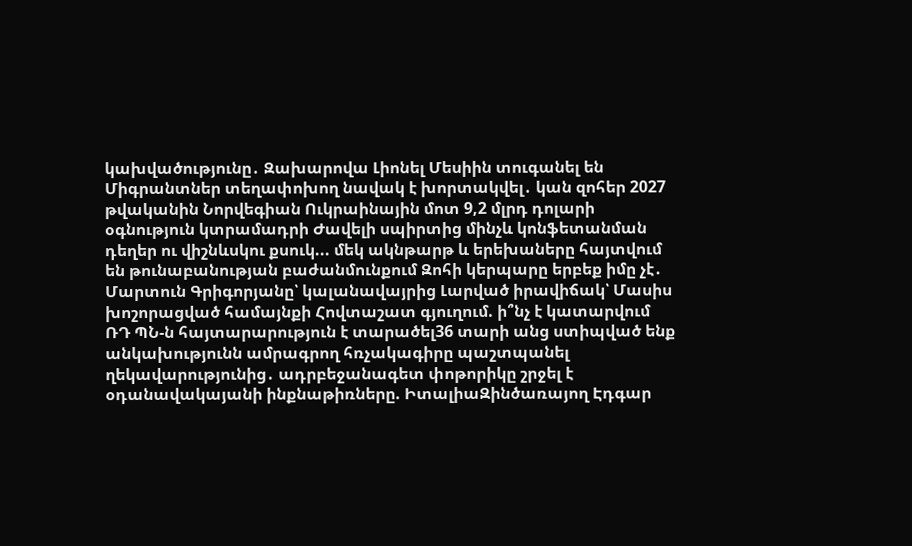կախվածությունը․ Զախարովա Լիոնել Մեսիին տուգանել են Միգրանտներ տեղափոխող նավակ է խորտակվել․ կան զոհեր 2027 թվականին Նորվեգիան Ուկրաինային մոտ 9,2 մլրդ դոլարի օգնություն կտրամադրի Ժավելի սպիրտից մինչև կոնֆետանման դեղեր ու վիշնևսկու քսուկ... մեկ ակնթարթ և երեխաները հայտվում են թունաբանության բաժանմունքում Զոհի կերպարը երբեք իմը չէ․ Մարտուն Գրիգորյանը՝ կալանավայրից Լարված իրավիճակ՝ Մասիս խոշորացված համայնքի Հովտաշատ գյուղում. ի՞նչ է կատարվում ՌԴ ՊՆ-ն հայտարարություն է տարածել36 տարի անց ստիպված ենք անկախությունն ամրագրող հռչակագիրը պաշտպանել ղեկավարությունից․ ադրբեջանագետ փոթորիկը շրջել է օդանավակայանի ինքնաթիռները. ԻտալիաԶինծառայող Էդգար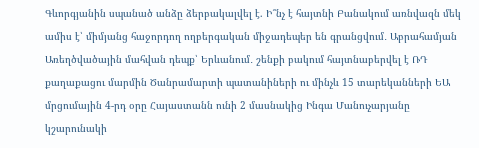Գևորգյանին սպանած անձը ձերբակալվել է. Ի՞նչ է հայտնի Բանակում առնվազն մեկ ամիս է՝ միմյանց հաջորդող ողբերգական միջադեպեր են գրանցվում․ Աբրահամյան Առեղծվածային մահվան դեպք՝ Երևանում․ շենքի բակում հայտնաբերվել է ՌԴ քաղաքացու մարմին Ծանրամարտի պատանիների ու մինչև 15 տարեկանների ԵԱ մրցումային 4-րդ օրը Հայաստանն ունի 2 մասնակից Ինգա Մանուչարյանը կշարունակի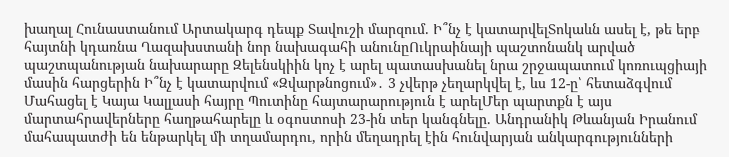խաղալ Հունաստանում Արտակարգ դեպք Տավուշի մարզում. Ի՞նչ է կատարվելՏոկաևն ասել է, թե երբ հայտնի կդառնա Ղազախստանի նոր նախագահի անունըՈւկրաինայի պաշտոնանկ արված պաշտպանության նախարարը Զելենսկիին կոչ է արել պատասխանել նրա շրջապատում կոռուպցիայի մասին հարցերին Ի՞նչ է կատարվում «Զվարթնոցում»․ 3 չվերթ չեղարկվել է, ևս 12-ը՝ հետաձգվում Մահացել է Կայա Կալլասի հայրը Պուտինը հայտարարություն է արելՄեր պարտքն է այս մարտահրավերները հաղթահարելը և օգոստոսի 23-ին տեր կանգնելը. Անդրանիկ Թևանյան Իրանում մահապատժի են ենթարկել մի տղամարդու, որին մեղադրել էին հունվարյան անկարգությունների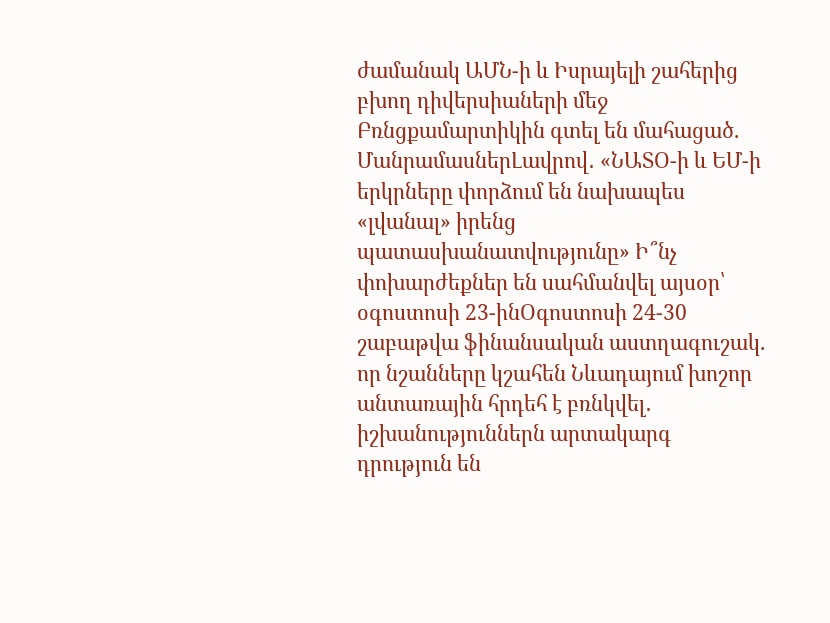ժամանակ ԱՄՆ-ի և Իսրայելի շահերից բխող դիվերսիաների մեջ Բռնցքամարտիկին գտել են մահացած. ՄանրամասներԼավրով․ «ՆԱՏՕ-ի և ԵՄ-ի երկրները փորձում են նախապես «լվանալ» իրենց պատասխանատվությունը» Ի՞նչ փոխարժեքներ են սահմանվել այսօր՝ օգոստոսի 23-ինՕգոստոսի 24-30 շաբաթվա ֆինանսական աստղագուշակ. որ նշանները կշահեն Նևադայում խոշոր անտառային հրդեհ է բռնկվել․ իշխանություններն արտակարգ դրություն են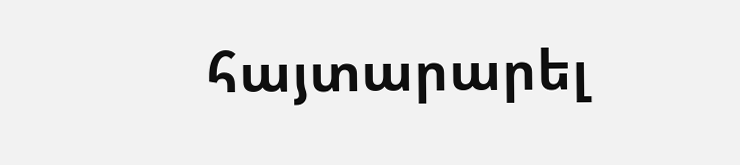հայտարարել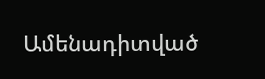Ամենադիտված